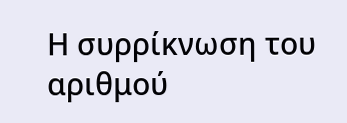Η συρρίκνωση του αριθμού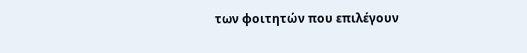των φοιτητών που επιλέγουν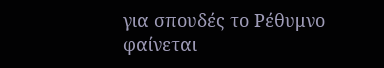για σπουδές το Ρέθυμνο φαίνεται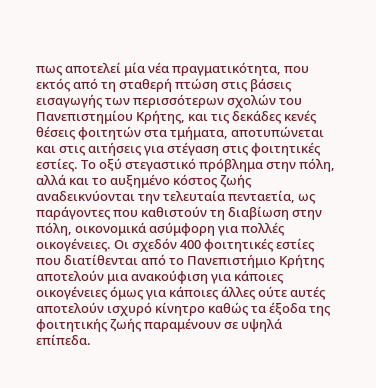πως αποτελεί μία νέα πραγματικότητα, που εκτός από τη σταθερή πτώση στις βάσεις εισαγωγής των περισσότερων σχολών του Πανεπιστημίου Κρήτης, και τις δεκάδες κενές θέσεις φοιτητών στα τμήματα, αποτυπώνεται και στις αιτήσεις για στέγαση στις φοιτητικές εστίες. Το οξύ στεγαστικό πρόβλημα στην πόλη, αλλά και το αυξημένο κόστος ζωής αναδεικνύονται την τελευταία πενταετία, ως παράγοντες που καθιστούν τη διαβίωση στην πόλη, οικονομικά ασύμφορη για πολλές οικογένειες. Οι σχεδόν 400 φοιτητικές εστίες που διατίθενται από το Πανεπιστήμιο Κρήτης αποτελούν μια ανακούφιση για κάποιες οικογένειες όμως για κάποιες άλλες ούτε αυτές αποτελούν ισχυρό κίνητρο καθώς τα έξοδα της φοιτητικής ζωής παραμένουν σε υψηλά επίπεδα.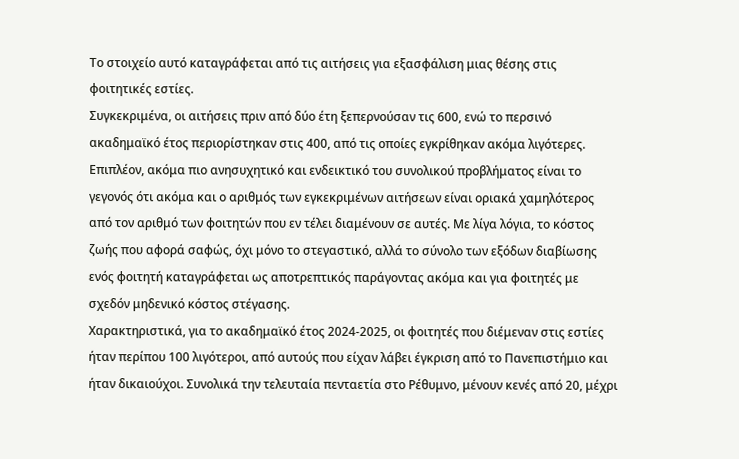Το στοιχείο αυτό καταγράφεται από τις αιτήσεις για εξασφάλιση μιας θέσης στις φοιτητικές εστίες.
Συγκεκριμένα, οι αιτήσεις πριν από δύο έτη ξεπερνούσαν τις 600, ενώ το περσινό ακαδημαϊκό έτος περιορίστηκαν στις 400, από τις οποίες εγκρίθηκαν ακόμα λιγότερες. Επιπλέον, ακόμα πιο ανησυχητικό και ενδεικτικό του συνολικού προβλήματος είναι το γεγονός ότι ακόμα και ο αριθμός των εγκεκριμένων αιτήσεων είναι οριακά χαμηλότερος από τον αριθμό των φοιτητών που εν τέλει διαμένουν σε αυτές. Με λίγα λόγια, το κόστος ζωής που αφορά σαφώς, όχι μόνο το στεγαστικό, αλλά το σύνολο των εξόδων διαβίωσης ενός φοιτητή καταγράφεται ως αποτρεπτικός παράγοντας ακόμα και για φοιτητές με σχεδόν μηδενικό κόστος στέγασης.
Χαρακτηριστικά, για το ακαδημαϊκό έτος 2024-2025, οι φοιτητές που διέμεναν στις εστίες ήταν περίπου 100 λιγότεροι, από αυτούς που είχαν λάβει έγκριση από το Πανεπιστήμιο και ήταν δικαιούχοι. Συνολικά την τελευταία πενταετία στο Ρέθυμνο, μένουν κενές από 20, μέχρι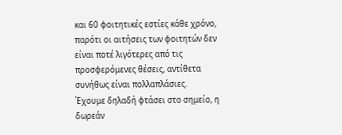και 60 φοιτητικές εστίες κάθε χρόνο, παρότι οι αιτήσεις των φοιτητών δεν είναι ποτέ λιγότερες από τις προσφερόμενες θέσεις, αντίθετα συνήθως είναι πολλαπλάσιες.
Έχουμε δηλαδή φτάσει στο σημείο, η δωρεάν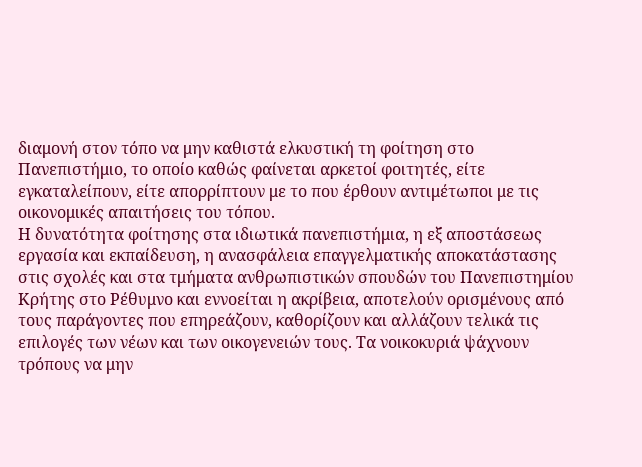διαμονή στον τόπο να μην καθιστά ελκυστική τη φοίτηση στο Πανεπιστήμιο, το οποίο καθώς φαίνεται αρκετοί φοιτητές, είτε εγκαταλείπουν, είτε απορρίπτουν με το που έρθουν αντιμέτωποι με τις οικονομικές απαιτήσεις του τόπου.
Η δυνατότητα φοίτησης στα ιδιωτικά πανεπιστήμια, η εξ αποστάσεως εργασία και εκπαίδευση, η ανασφάλεια επαγγελματικής αποκατάστασης στις σχολές και στα τμήματα ανθρωπιστικών σπουδών του Πανεπιστημίου Κρήτης στο Ρέθυμνο και εννοείται η ακρίβεια, αποτελούν ορισμένους από τους παράγοντες που επηρεάζουν, καθορίζουν και αλλάζουν τελικά τις επιλογές των νέων και των οικογενειών τους. Τα νοικοκυριά ψάχνουν τρόπους να μην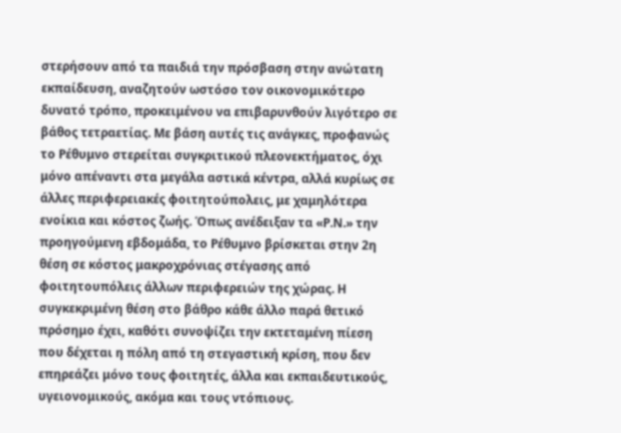στερήσουν από τα παιδιά την πρόσβαση στην ανώτατη εκπαίδευση, αναζητούν ωστόσο τον οικονομικότερο δυνατό τρόπο, προκειμένου να επιβαρυνθούν λιγότερο σε βάθος τετραετίας. Με βάση αυτές τις ανάγκες, προφανώς το Ρέθυμνο στερείται συγκριτικού πλεονεκτήματος, όχι μόνο απέναντι στα μεγάλα αστικά κέντρα, αλλά κυρίως σε άλλες περιφερειακές φοιτητούπολεις, με χαμηλότερα ενοίκια και κόστος ζωής. Όπως ανέδειξαν τα «Ρ.Ν.» την προηγούμενη εβδομάδα, το Ρέθυμνο βρίσκεται στην 2η θέση σε κόστος μακροχρόνιας στέγασης από φοιτητουπόλεις άλλων περιφερειών της χώρας. Η συγκεκριμένη θέση στο βάθρο κάθε άλλο παρά θετικό πρόσημο έχει, καθότι συνοψίζει την εκτεταμένη πίεση που δέχεται η πόλη από τη στεγαστική κρίση, που δεν επηρεάζει μόνο τους φοιτητές, άλλα και εκπαιδευτικούς, υγειονομικούς, ακόμα και τους ντόπιους.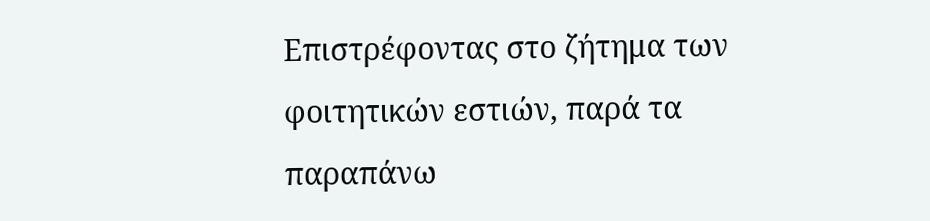Επιστρέφοντας στο ζήτημα των φοιτητικών εστιών, παρά τα παραπάνω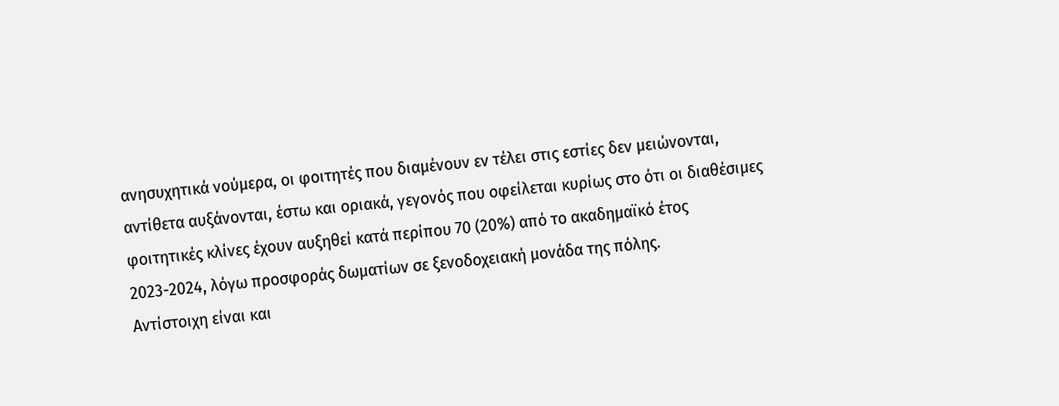ανησυχητικά νούμερα, οι φοιτητές που διαμένουν εν τέλει στις εστίες δεν μειώνονται, αντίθετα αυξάνονται, έστω και οριακά, γεγονός που οφείλεται κυρίως στο ότι οι διαθέσιμες φοιτητικές κλίνες έχουν αυξηθεί κατά περίπου 70 (20%) από το ακαδημαϊκό έτος 2023-2024, λόγω προσφοράς δωματίων σε ξενοδοχειακή μονάδα της πόλης.
Αντίστοιχη είναι και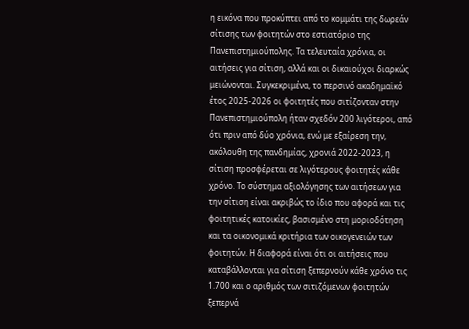η εικόνα που προκύπτει από το κομμάτι της δωρεάν σίτισης των φοιτητών στο εστιατόριο της Πανεπιστημιούπολης. Τα τελευταία χρόνια, οι αιτήσεις για σίτιση, αλλά και οι δικαιούχοι διαρκώς μειώνονται. Συγκεκριμένα, το περσινό ακαδημαϊκό έτος 2025-2026 οι φοιτητές που σιτίζονταν στην Πανεπιστημιούπολη ήταν σχεδόν 200 λιγότεροι, από ότι πριν από δύο χρόνια, ενώ με εξαίρεση την, ακόλουθη της πανδημίας, χρονιά 2022-2023, η σίτιση προσφέρεται σε λιγότερους φοιτητές κάθε χρόνο. Το σύστημα αξιολόγησης των αιτήσεων για την σίτιση είναι ακριβώς το ίδιο που αφορά και τις φοιτητικές κατοικίες, βασισμένο στη μοριοδότηση και τα οικονομικά κριτήρια των οικογενειών των φοιτητών. Η διαφορά είναι ότι οι αιτήσεις που καταβάλλονται για σίτιση ξεπερνούν κάθε χρόνο τις 1.700 και ο αριθμός των σιτιζόμενων φοιτητών ξεπερνά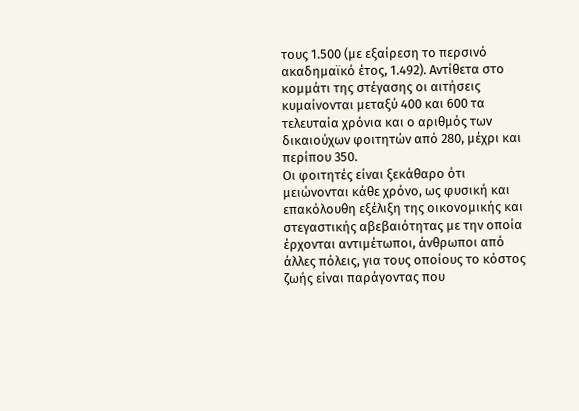τους 1.500 (με εξαίρεση το περσινό ακαδημαϊκό έτος, 1.492). Αντίθετα στο κομμάτι της στέγασης οι αιτήσεις κυμαίνονται μεταξύ 400 και 600 τα τελευταία χρόνια και ο αριθμός των δικαιούχων φοιτητών από 280, μέχρι και περίπου 350.
Οι φοιτητές είναι ξεκάθαρο ότι μειώνονται κάθε χρόνο, ως φυσική και επακόλουθη εξέλιξη της οικονομικής και στεγαστικής αβεβαιότητας με την οποία έρχονται αντιμέτωποι, άνθρωποι από άλλες πόλεις, για τους οποίους το κόστος ζωής είναι παράγοντας που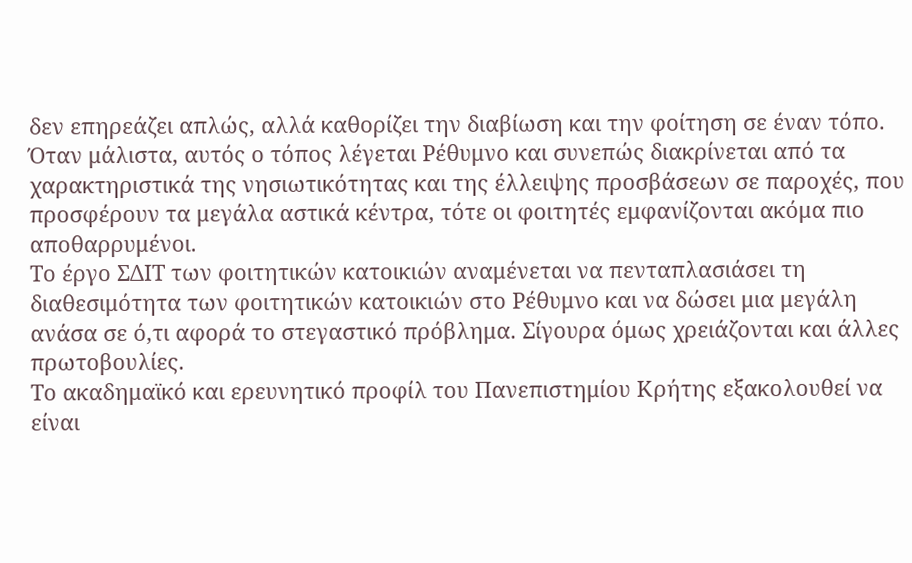δεν επηρεάζει απλώς, αλλά καθορίζει την διαβίωση και την φοίτηση σε έναν τόπο. Όταν μάλιστα, αυτός ο τόπος λέγεται Ρέθυμνο και συνεπώς διακρίνεται από τα χαρακτηριστικά της νησιωτικότητας και της έλλειψης προσβάσεων σε παροχές, που προσφέρουν τα μεγάλα αστικά κέντρα, τότε οι φοιτητές εμφανίζονται ακόμα πιο αποθαρρυμένοι.
Το έργο ΣΔΙΤ των φοιτητικών κατοικιών αναμένεται να πενταπλασιάσει τη διαθεσιμότητα των φοιτητικών κατοικιών στο Ρέθυμνο και να δώσει μια μεγάλη ανάσα σε ό,τι αφορά το στεγαστικό πρόβλημα. Σίγουρα όμως χρειάζονται και άλλες πρωτοβουλίες.
Το ακαδημαϊκό και ερευνητικό προφίλ του Πανεπιστημίου Κρήτης εξακολουθεί να είναι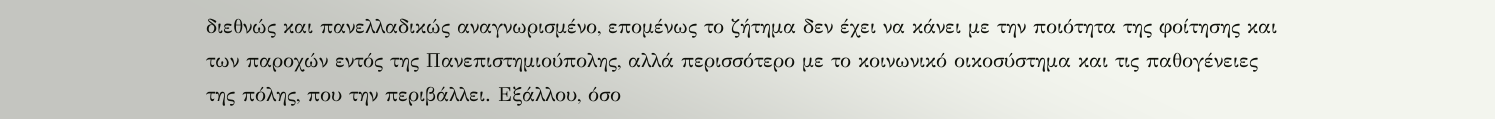διεθνώς και πανελλαδικώς αναγνωρισμένο, επομένως το ζήτημα δεν έχει να κάνει με την ποιότητα της φοίτησης και των παροχών εντός της Πανεπιστημιούπολης, αλλά περισσότερο με το κοινωνικό οικοσύστημα και τις παθογένειες της πόλης, που την περιβάλλει. Εξάλλου, όσο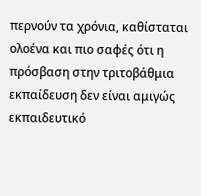περνούν τα χρόνια, καθίσταται ολοένα και πιο σαφές ότι η πρόσβαση στην τριτοβάθμια εκπαίδευση δεν είναι αμιγώς εκπαιδευτικό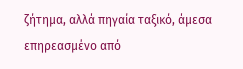ζήτημα, αλλά πηγαία ταξικό, άμεσα επηρεασμένο από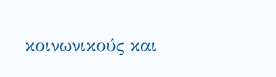κοινωνικούς και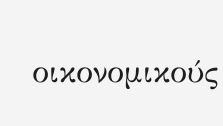οικονομικούς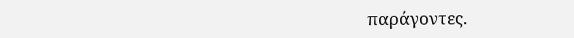παράγοντες.